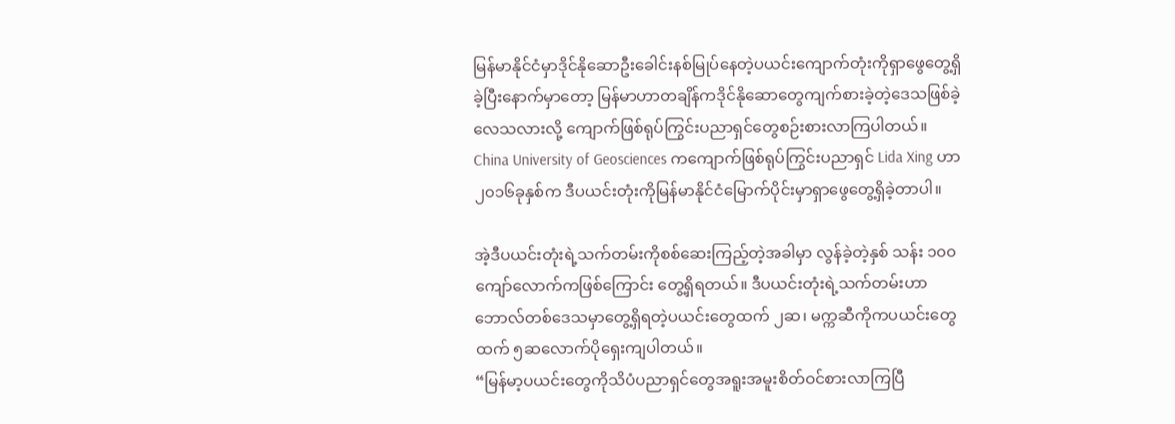မြန်မာနိုင်ငံမှာဒိုင်နိုဆောဦးခေါင်းနစ်မြုပ်နေတဲ့ပယင်းကျောက်တုံးကိုရှာဖွေတွေ့ရှိခဲ့ပြီးနောက်မှာတော့ မြန်မာဟာတချိန်ကဒိုင်နိုဆောတွေကျက်စားခဲ့တဲ့ဒေသဖြစ်ခဲ့လေသလားလို့ ကျောက်ဖြစ်ရုပ်ကြွင်းပညာရှင်တွေစဉ်းစားလာကြပါတယ်။
China University of Geosciences ကကျောက်ဖြစ်ရုပ်ကြွင်းပညာရှင် Lida Xing ဟာ ၂၀၁၆ခုနှစ်က ဒီပယင်းတုံးကိုမြန်မာနိုင်ငံမြောက်ပိုင်းမှာရှာဖွေတွေ့ရှိခဲ့တာပါ။

အဲ့ဒီပယင်းတုံးရဲ့သက်တမ်းကိုစစ်ဆေးကြည့်တဲ့အခါမှာ လွန်ခဲ့တဲ့နှစ် သန်း ၁၀၀ကျော်လောက်ကဖြစ်ကြောင်း တွေ့ရှိရတယ်။ ဒီပယင်းတုံးရဲ့သက်တမ်းဟာ ဘောလ်တစ်ဒေသမှာတွေ့ရှိရတဲ့ပယင်းတွေထက် ၂ဆ၊ မက္ကဆီကိုကပယင်းတွေထက် ၅ဆလောက်ပိုရှေးကျပါတယ်။
“မြန်မာ့ပယင်းတွေကိုသိပံပညာရှင်တွေအရူးအမူးစိတ်ဝင်စားလာကြပြီ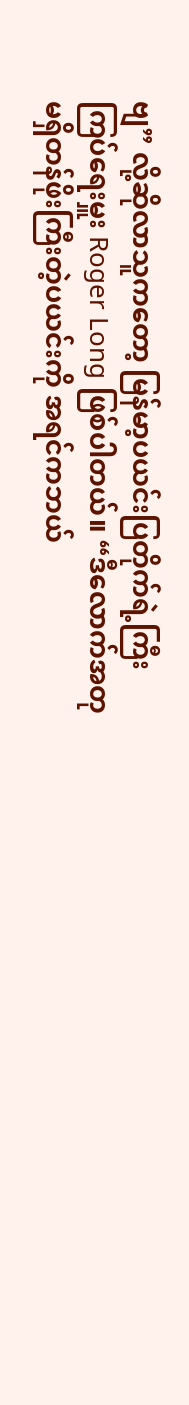ဗျ” လို့ဆိုလာသူကတော့ မြန်မာ့ပယင်းပြတိုက်ရဲ့ကြီးကြပ်ရေးမှူး Roger Long ဖြစ်ပါတယ်။ “ဒီလောက်အတုမရှိတန်ဖိုးကြီးတဲ့ပယင်းကို အရင်ကဘယ်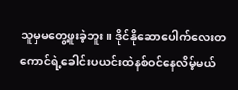သူမှမတွေ့ဖူးခဲ့ဘူး။ ဒိုင်နိုဆောပေါက်လေးတကောင်ရဲ့ခေါင်းပယင်းထဲနစ်ဝင်နေလိမ့်မယ်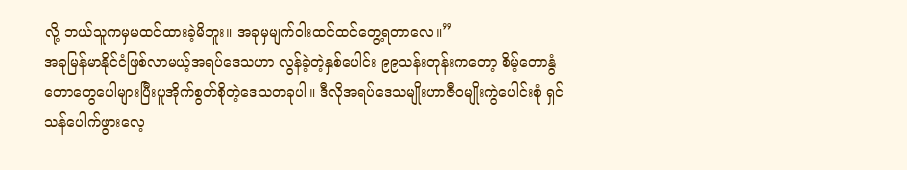လို့ ဘယ်သူကမှမထင်ထားခဲ့မိဘူး။ အခုမှမျက်ဝါးထင်ထင်တွေ့ရတာလေ။”
အခုမြန်မာနိုင်ငံဖြစ်လာမယ့်အရပ်ဒေသဟာ လွန်ခဲ့တဲ့နှစ်ပေါင်း ၉၉သန်းတုန်းကတော့ စိမ့်တောနွံတောတွေပေါများပြီးပူအိုက်စွတ်စိုတဲ့ဒေသတခုပါ။ ဒီလိုအရပ်ဒေသမျိုးဟာဇီဝမျိုးကွဲပေါင်းစုံ ရှင်သန်ပေါက်ဖွားလေ့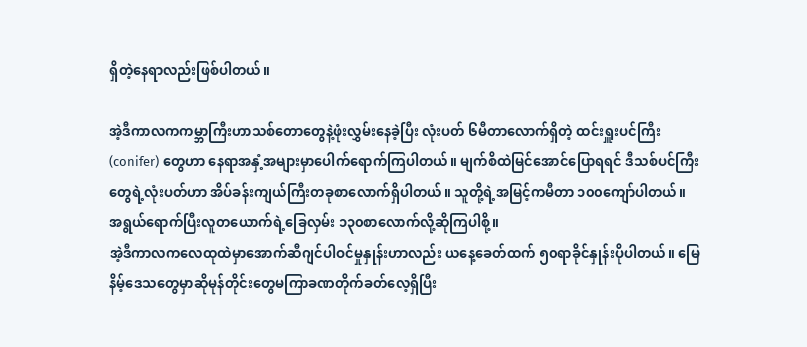ရှိတဲ့နေရာလည်းဖြစ်ပါတယ်။

အဲ့ဒီကာလကကမ္ဘာကြီးဟာသစ်တောတွေနဲ့ဖုံးလွှမ်းနေခဲ့ပြီး လုံးပတ် ၆မီတာလောက်ရှိတဲ့ ထင်းရှူးပင်ကြီး (conifer) တွေဟာ နေရာအနှံ့အများမှာပေါက်ရောက်ကြပါတယ်။ မျက်စိထဲမြင်အောင်ပြောရရင် ဒီသစ်ပင်ကြီးတွေရဲ့လုံးပတ်ဟာ အိပ်ခန်းကျယ်ကြီးတခုစာလောက်ရှိပါတယ်။ သူတို့ရဲ့အမြင့်ကမီတာ ၁၀၀ကျော်ပါတယ်။ အရွယ်ရောက်ပြီးလူတယောက်ရဲ့ခြေလှမ်း ၁၃၀စာလောက်လို့ဆိုကြပါစို့။
အဲ့ဒီကာလကလေထုထဲမှာအောက်ဆီဂျင်ပါဝင်မှုနှုန်းဟာလည်း ယနေ့ခေတ်ထက် ၅၀ရာခိုင်နှုန်းပိုပါတယ်။ မြေနိမ့်ဒေသတွေမှာဆိုမုန်တိုင်းတွေမကြာခဏတိုက်ခတ်လေ့ရှိပြီး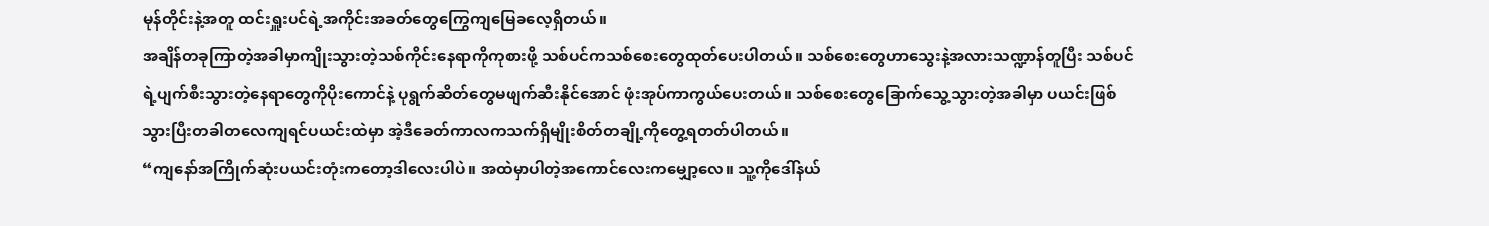မုန်တိုင်းနဲ့အတူ ထင်းရှူးပင်ရဲ့အကိုင်းအခတ်တွေကြွေကျမြေခလေ့ရှိတယ်။
အချိန်တခုကြာတဲ့အခါမှာကျိုးသွားတဲ့သစ်ကိုင်းနေရာကိုကုစားဖို့ သစ်ပင်ကသစ်စေးတွေထုတ်ပေးပါတယ်။ သစ်စေးတွေဟာသွေးနဲ့အလားသဏ္ဍာန်တူပြီး သစ်ပင်ရဲ့ပျက်စီးသွားတဲ့နေရာတွေကိုပိုးကောင်နဲ့ ပုရွက်ဆိတ်တွေမဖျက်ဆီးနိုင်အောင် ဖုံးအုပ်ကာကွယ်ပေးတယ်။ သစ်စေးတွေခြောက်သွေ့သွားတဲ့အခါမှာ ပယင်းဖြစ်သွားပြီးတခါတလေကျရင်ပယင်းထဲမှာ အဲ့ဒီခေတ်ကာလကသက်ရှိမျိုးစိတ်တချို့ကိုတွေ့ရတတ်ပါတယ်။
“ကျနော်အကြိုက်ဆုံးပယင်းတုံးကတော့ဒါလေးပါပဲ။ အထဲမှာပါတဲ့အကောင်လေးကမျှော့လေ။ သူ့ကိုဒေါ်နယ်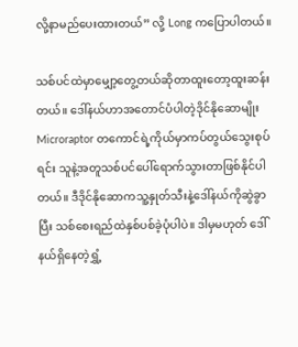လို့နာမည်ပေးထားတယ်” လို့ Long ကပြောပါတယ်။

သစ်ပင်ထဲမှာမျှော့တွေ့တယ်ဆိုတာထူးတော့ထူးဆန်းတယ်။ ဒေါ်နယ်ဟာအတောင်ပံပါတဲ့ဒိုင်နိုဆောမျိုး Microraptor တကောင်ရဲ့ကိုယ်မှာကပ်တွယ်သွေးစုပ်ရင်း သူနဲ့အတူသစ်ပင်ပေါ်ရောက်သွားတာဖြစ်နိုင်ပါတယ်။ ဒီဒိုင်နိုဆောကသူ့နှုတ်သီးနဲ့ဒေါ်နယ်ကိုဆွဲခွာပြီး သစ်စေးရည်ထဲနှစ်ပစ်ခဲ့ပုံပါပဲ။ ဒါမှမဟုတ် ဒေါ်နယ်ရှိနေတဲ့ရွှံ့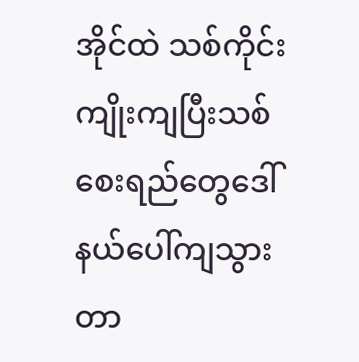အိုင်ထဲ သစ်ကိုင်းကျိုးကျပြီးသစ်စေးရည်တွေဒေါ်နယ်ပေါ်ကျသွားတာ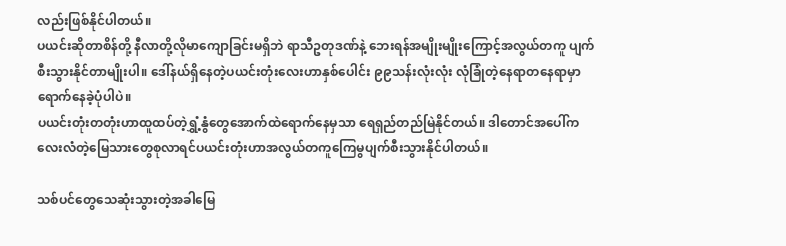လည်းဖြစ်နိုင်ပါတယ်။
ပယင်းဆိုတာစိန်တို့ နီလာတို့လိုမာကျောခြင်းမရှိဘဲ ရာသီဥတုဒဏ်နဲ့ ဘေးရန်အမျိုးမျိုးကြောင့်အလွယ်တကူ ပျက်စီးသွားနိုင်တာမျိုးပါ။ ဒေါ်နယ်ရှိနေတဲ့ပယင်းတုံးလေးဟာနှစ်ပေါင်း ၉၉သန်းလုံးလုံး လုံခြုံတဲ့နေရာတနေရာမှာရောက်နေခဲ့ပုံပါပဲ။
ပယင်းတုံးတတုံးဟာထူထပ်တဲ့ရွှံ့နွံတွေအောက်ထဲရောက်နေမှသာ ရေရှည်တည်မြဲနိုင်တယ်။ ဒါတောင်အပေါ်က လေးလံတဲ့မြေသားတွေစုလာရင်ပယင်းတုံးဟာအလွယ်တကူကြေမွပျက်စီးသွားနိုင်ပါတယ်။

သစ်ပင်တွေသေဆုံးသွားတဲ့အခါမြေ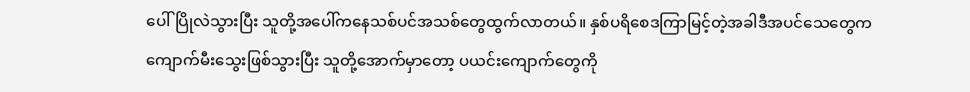ပေါ်ပြိုလဲသွားပြီး သူတို့အပေါ်ကနေသစ်ပင်အသစ်တွေထွက်လာတယ်။ နှစ်ပရိစေဒကြာမြင့်တဲ့အခါဒီအပင်သေတွေကကျောက်မီးသွေးဖြစ်သွားပြီး သူတို့အောက်မှာတော့ ပယင်းကျောက်တွေကို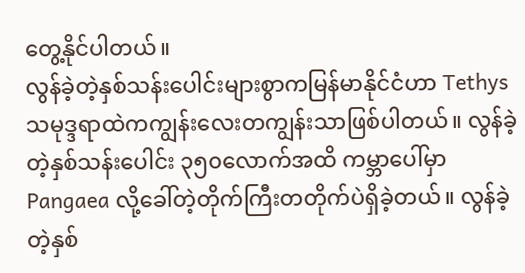တွေ့နိုင်ပါတယ်။
လွန်ခဲ့တဲ့နှစ်သန်းပေါင်းများစွာကမြန်မာနိုင်ငံဟာ Tethys သမုဒ္ဒရာထဲကကျွန်းလေးတကျွန်းသာဖြစ်ပါတယ်။ လွန်ခဲ့တဲ့နှစ်သန်းပေါင်း ၃၅၀လောက်အထိ ကမ္ဘာပေါ်မှာ Pangaea လို့ခေါ်တဲ့တိုက်ကြီးတတိုက်ပဲရှိခဲ့တယ်။ လွန်ခဲ့တဲ့နှစ်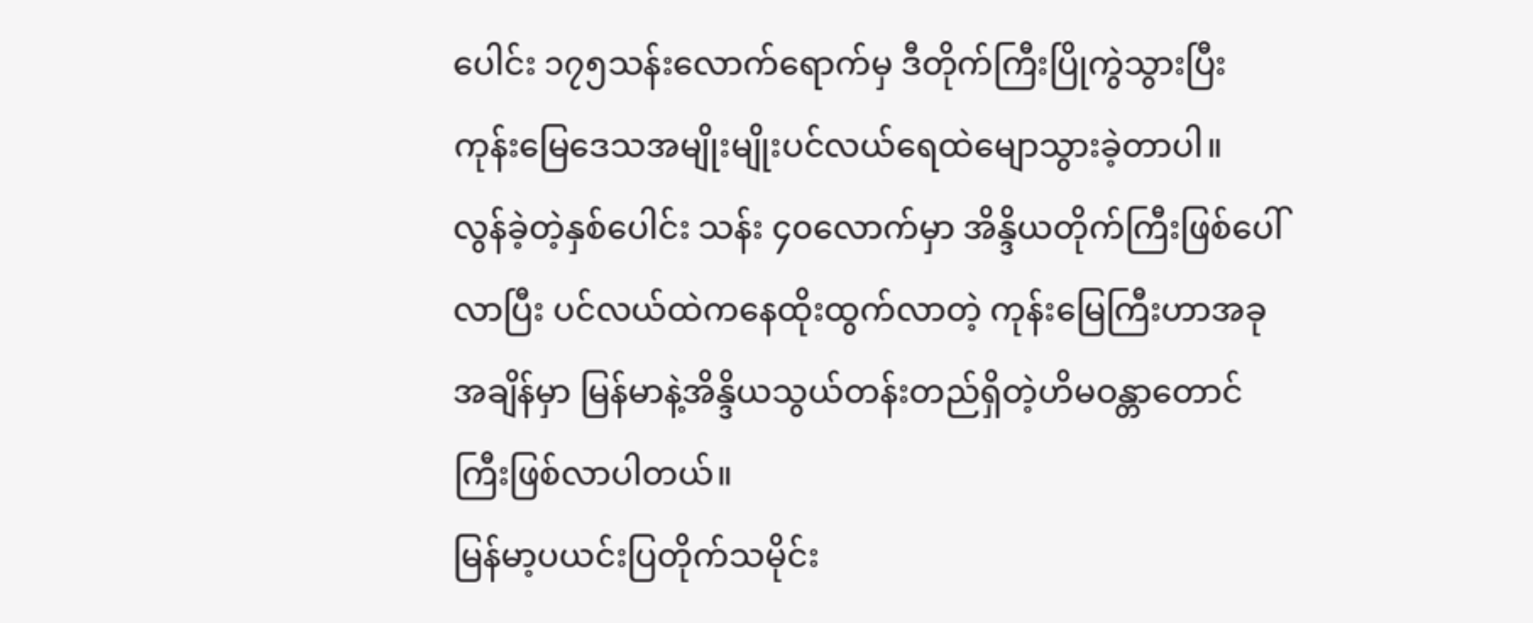ပေါင်း ၁၇၅သန်းလောက်ရောက်မှ ဒီတိုက်ကြီးပြိုကွဲသွားပြီး ကုန်းမြေဒေသအမျိုးမျိုးပင်လယ်ရေထဲမျောသွားခဲ့တာပါ။
လွန်ခဲ့တဲ့နှစ်ပေါင်း သန်း ၄၀လောက်မှာ အိန္ဒိယတိုက်ကြီးဖြစ်ပေါ်လာပြီး ပင်လယ်ထဲကနေထိုးထွက်လာတဲ့ ကုန်းမြေကြီးဟာအခုအချိန်မှာ မြန်မာနဲ့အိန္ဒိယသွယ်တန်းတည်ရှိတဲ့ဟိမဝန္တာတောင်ကြီးဖြစ်လာပါတယ်။
မြန်မာ့ပယင်းပြတိုက်သမိုင်း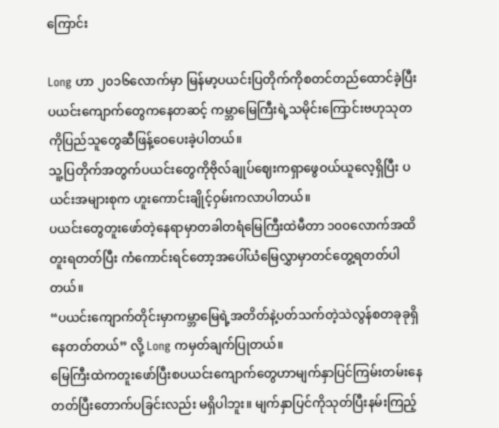ကြောင်း

Long ဟာ ၂၀၁၆လောက်မှာ မြန်မာ့ပယင်းပြတိုက်ကိုစတင်တည်ထောင်ခဲ့ပြီး ပယင်းကျောက်တွေကနေတဆင့် ကမ္ဘာမြေကြီးရဲ့သမိုင်းကြောင်းဗဟုသုတကိုပြည်သူတွေဆီဖြန့်ဝေပေးခဲ့ပါတယ်။
သူ့ပြတိုက်အတွက်ပယင်းတွေကိုဗိုလ်ချုပ်ဈေးကရှာဖွေဝယ်ယူလေ့ရှိပြီး ပယင်းအများစုက ဟူးကောင်းချိုင့်ဝှမ်းကလာပါတယ်။
ပယင်းတွေတူးဖော်တဲ့နေရာမှာတခါတရံမြေကြီးထဲမီတာ ၁၀၀လောက်အထိတူးရတတ်ပြီး ကံကောင်းရင်တော့အပေါ်ယံမြေလွှာမှာတင်တွေ့ရတတ်ပါတယ်။
“ပယင်းကျောက်တိုင်းမှာကမ္ဘာမြေရဲ့အတိတ်နဲ့ပတ်သက်တဲ့သဲလွန်စတခုခုရှိနေတတ်တယ်” လို့ Long ကမှတ်ချက်ပြုတယ်။
မြေကြီးထဲကတူးဖော်ပြီးစပယင်းကျောက်တွေဟာမျက်နှာပြင်ကြမ်းတမ်းနေတတ်ပြီးတောက်ပခြင်းလည်း မရှိပါဘူး။ မျက်နှာပြင်ကိုသုတ်ပြီးနမ်းကြည့်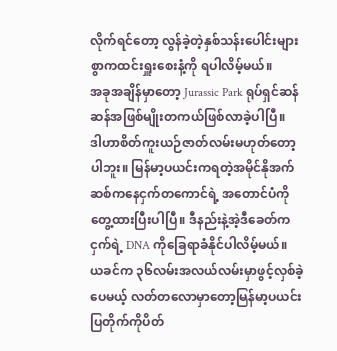လိုက်ရင်တော့ လွန်ခဲ့တဲ့နှစ်သန်းပေါင်းများစွာကထင်းရှူးစေးနံ့ကို ရပါလိမ့်မယ်။
အခုအချိန်မှာတော့ Jurassic Park ရုပ်ရှင်ဆန်ဆန်အဖြစ်မျိုးတကယ်ဖြစ်လာခဲ့ပါပြီ။
ဒါဟာစိတ်ကူးယဉ်ဇာတ်လမ်းမဟုတ်တော့ပါဘူး။ မြန်မာ့ပယင်းကရတဲ့အမိုင်နိုအက်ဆစ်ကနေငှက်တကောင်ရဲ့ အတောင်ပံကိုတွေ့ထားပြီးပါပြီ။ ဒီနည်းနဲ့အဲ့ဒီခေတ်ကငှက်ရဲ့ DNA ကိုခြေရာခံနိုင်ပါလိမ့်မယ်။
ယခင်က ၃၆လမ်းအလယ်လမ်းမှာဖွင့်လှစ်ခဲ့ပေမယ့် လတ်တလောမှာတော့မြန်မာ့ပယင်းပြတိုက်ကိုပိတ်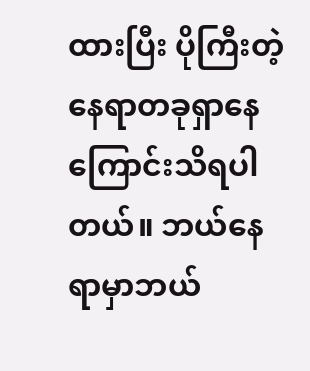ထားပြီး ပိုကြီးတဲ့နေရာတခုရှာနေကြောင်းသိရပါတယ်။ ဘယ်နေရာမှာဘယ်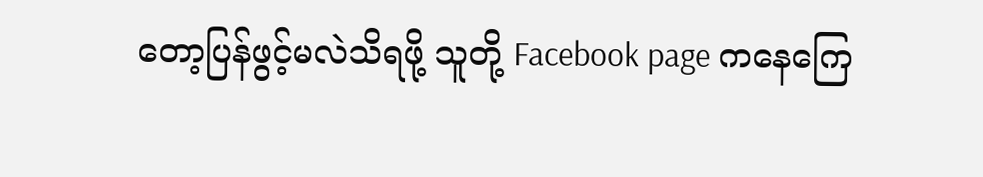တော့ပြန်ဖွင့်မလဲသိရဖို့ သူတို့ Facebook page ကနေကြေ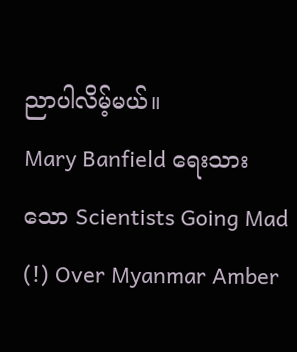ညာပါလိမ့်မယ်။
Mary Banfield ရေးသားသော Scientists Going Mad (!) Over Myanmar Amber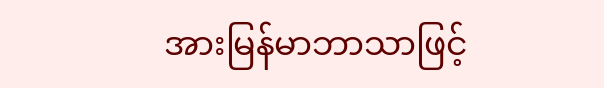အားမြန်မာဘာသာဖြင့်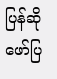ပြန်ဆိုဖော်ပြ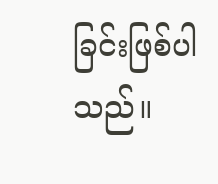ခြင်းဖြစ်ပါသည်။